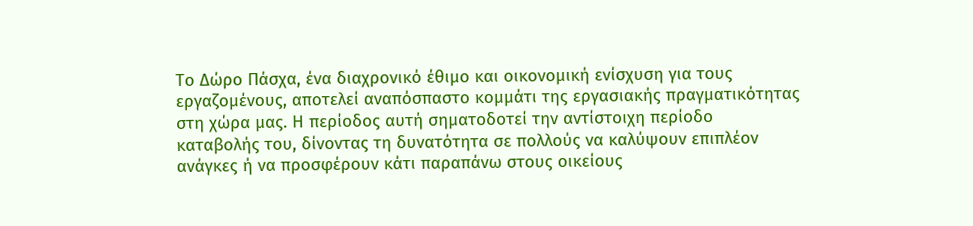Το Δώρο Πάσχα, ένα διαχρονικό έθιμο και οικονομική ενίσχυση για τους εργαζομένους, αποτελεί αναπόσπαστο κομμάτι της εργασιακής πραγματικότητας στη χώρα μας. Η περίοδος αυτή σηματοδοτεί την αντίστοιχη περίοδο καταβολής του, δίνοντας τη δυνατότητα σε πολλούς να καλύψουν επιπλέον ανάγκες ή να προσφέρουν κάτι παραπάνω στους οικείους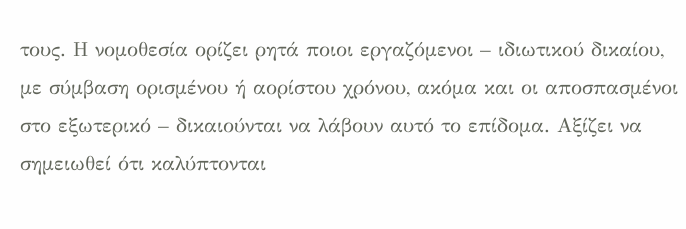τους. Η νομοθεσία ορίζει ρητά ποιοι εργαζόμενοι – ιδιωτικού δικαίου, με σύμβαση ορισμένου ή αορίστου χρόνου, ακόμα και οι αποσπασμένοι στο εξωτερικό – δικαιούνται να λάβουν αυτό το επίδομα. Αξίζει να σημειωθεί ότι καλύπτονται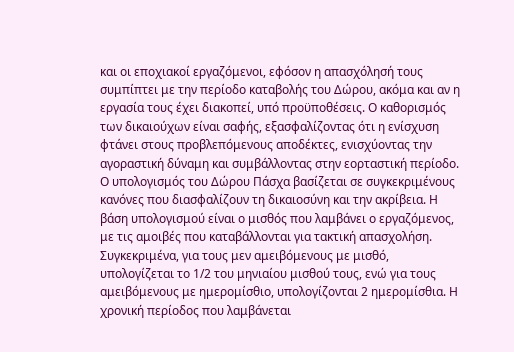και οι εποχιακοί εργαζόμενοι, εφόσον η απασχόλησή τους συμπίπτει με την περίοδο καταβολής του Δώρου, ακόμα και αν η εργασία τους έχει διακοπεί, υπό προϋποθέσεις. Ο καθορισμός των δικαιούχων είναι σαφής, εξασφαλίζοντας ότι η ενίσχυση φτάνει στους προβλεπόμενους αποδέκτες, ενισχύοντας την αγοραστική δύναμη και συμβάλλοντας στην εορταστική περίοδο.
Ο υπολογισμός του Δώρου Πάσχα βασίζεται σε συγκεκριμένους κανόνες που διασφαλίζουν τη δικαιοσύνη και την ακρίβεια. Η βάση υπολογισμού είναι ο μισθός που λαμβάνει ο εργαζόμενος, με τις αμοιβές που καταβάλλονται για τακτική απασχολήση. Συγκεκριμένα, για τους μεν αμειβόμενους με μισθό, υπολογίζεται το 1/2 του μηνιαίου μισθού τους, ενώ για τους αμειβόμενους με ημερομίσθιο, υπολογίζονται 2 ημερομίσθια. Η χρονική περίοδος που λαμβάνεται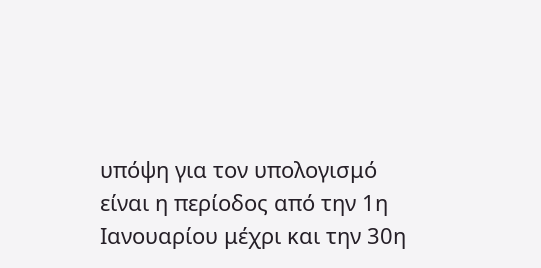υπόψη για τον υπολογισμό είναι η περίοδος από την 1η Ιανουαρίου μέχρι και την 30η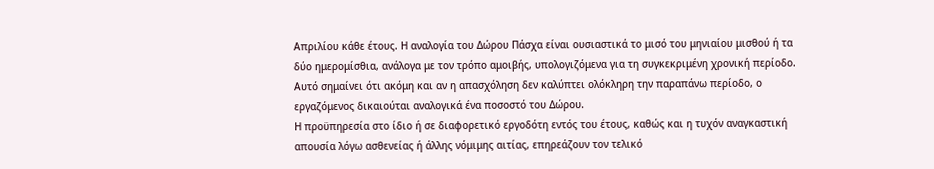Απριλίου κάθε έτους. Η αναλογία του Δώρου Πάσχα είναι ουσιαστικά το μισό του μηνιαίου μισθού ή τα δύο ημερομίσθια, ανάλογα με τον τρόπο αμοιβής, υπολογιζόμενα για τη συγκεκριμένη χρονική περίοδο. Αυτό σημαίνει ότι ακόμη και αν η απασχόληση δεν καλύπτει ολόκληρη την παραπάνω περίοδο, ο εργαζόμενος δικαιούται αναλογικά ένα ποσοστό του Δώρου.
Η προϋπηρεσία στο ίδιο ή σε διαφορετικό εργοδότη εντός του έτους, καθώς και η τυχόν αναγκαστική απουσία λόγω ασθενείας ή άλλης νόμιμης αιτίας, επηρεάζουν τον τελικό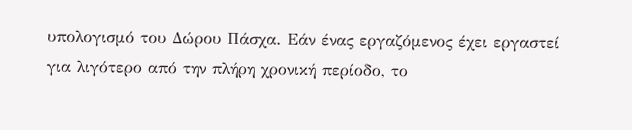υπολογισμό του Δώρου Πάσχα. Εάν ένας εργαζόμενος έχει εργαστεί για λιγότερο από την πλήρη χρονική περίοδο, το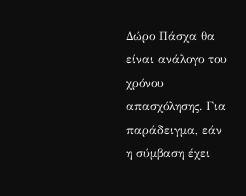Δώρο Πάσχα θα είναι ανάλογο του χρόνου απασχόλησης. Για παράδειγμα, εάν η σύμβαση έχει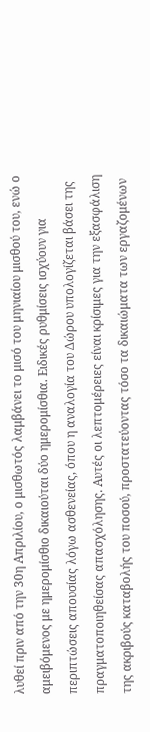λυθεί πριν από την 30η Απριλίου, ο μισθωτός λαμβάνει το μισό του μηνιαίου μισθού του, ενώ ο αμειβόμενος με ημερομίσθιο δικαιούται δύο ημερομίσθια. Ειδικές ρυθμίσεις ισχύουν για περιπτώσεις απουσίας λόγω ασθενείας, όπου η αναλογία του Δώρου υπολογίζεται βάσει της πραγματοποιηθείσας απασχόλησης. Αυτές οι λεπτομέρειες είναι κρίσιμες για την εξασφάλιση της ακριβούς καταβολής του ποσού, προστατεύοντας τόσο τα δικαιώματα των εργαζομένων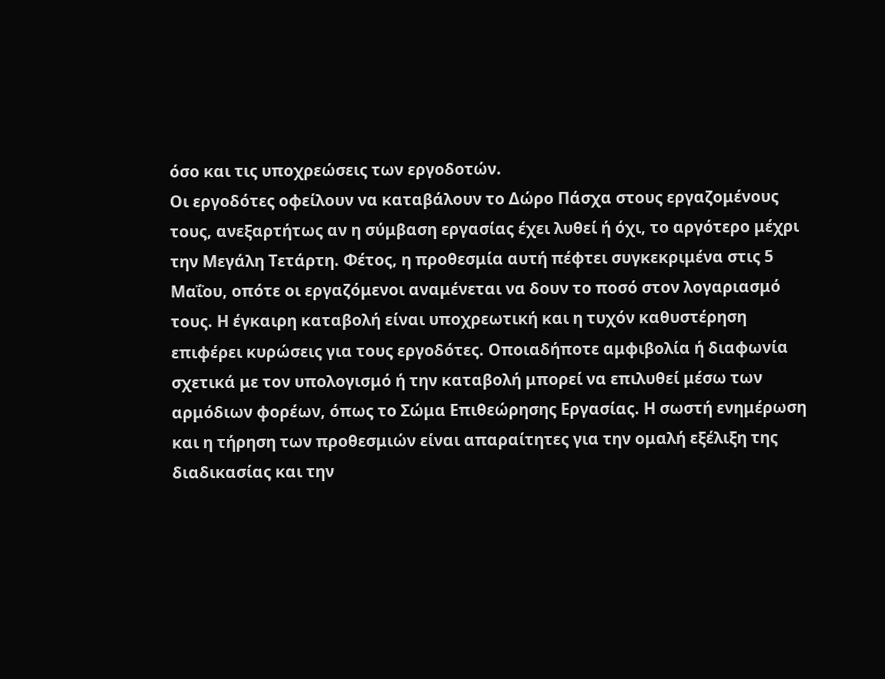όσο και τις υποχρεώσεις των εργοδοτών.
Οι εργοδότες οφείλουν να καταβάλουν το Δώρο Πάσχα στους εργαζομένους τους, ανεξαρτήτως αν η σύμβαση εργασίας έχει λυθεί ή όχι, το αργότερο μέχρι την Μεγάλη Τετάρτη. Φέτος, η προθεσμία αυτή πέφτει συγκεκριμένα στις 5 Μαΐου, οπότε οι εργαζόμενοι αναμένεται να δουν το ποσό στον λογαριασμό τους. Η έγκαιρη καταβολή είναι υποχρεωτική και η τυχόν καθυστέρηση επιφέρει κυρώσεις για τους εργοδότες. Οποιαδήποτε αμφιβολία ή διαφωνία σχετικά με τον υπολογισμό ή την καταβολή μπορεί να επιλυθεί μέσω των αρμόδιων φορέων, όπως το Σώμα Επιθεώρησης Εργασίας. Η σωστή ενημέρωση και η τήρηση των προθεσμιών είναι απαραίτητες για την ομαλή εξέλιξη της διαδικασίας και την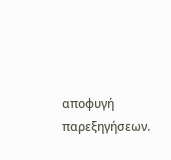αποφυγή παρεξηγήσεων.